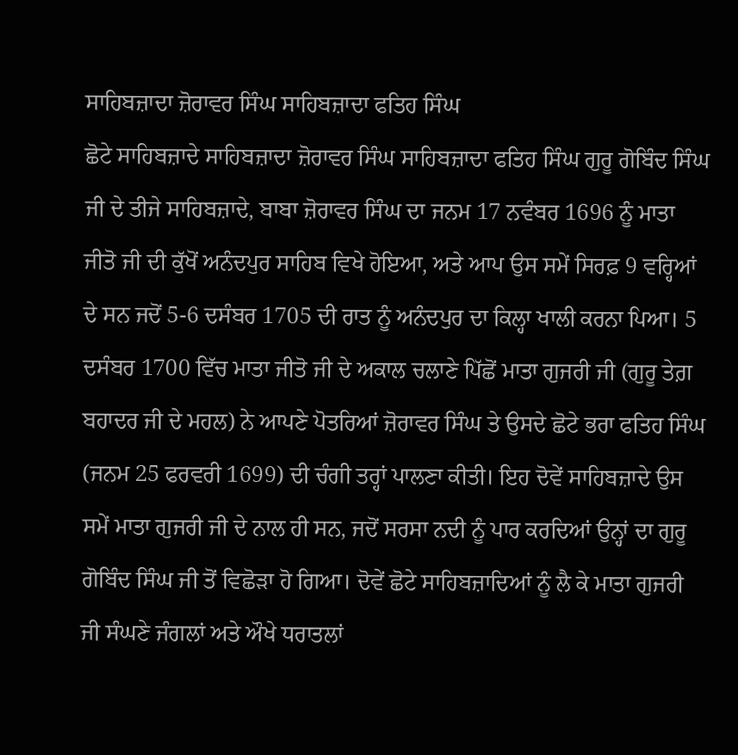ਸਾਹਿਬਜ਼ਾਦਾ ਜ਼ੋਰਾਵਰ ਸਿੰਘ ਸਾਹਿਬਜ਼ਾਦਾ ਫਤਿਹ ਸਿੰਘ
ਛੋਟੇ ਸਾਹਿਬਜ਼ਾਦੇ ਸਾਹਿਬਜ਼ਾਦਾ ਜ਼ੋਰਾਵਰ ਸਿੰਘ ਸਾਹਿਬਜ਼ਾਦਾ ਫਤਿਹ ਸਿੰਘ ਗੁਰੂ ਗੋਬਿੰਦ ਸਿੰਘ ਜੀ ਦੇ ਤੀਜੇ ਸਾਹਿਬਜ਼ਾਦੇ, ਬਾਬਾ ਜ਼ੋਰਾਵਰ ਸਿੰਘ ਦਾ ਜਨਮ 17 ਨਵੰਬਰ 1696 ਨੂੰ ਮਾਤਾ ਜੀਤੋ ਜੀ ਦੀ ਕੁੱਖੋਂ ਅਨੰਦਪੁਰ ਸਾਹਿਬ ਵਿਖੇ ਹੋਇਆ, ਅਤੇ ਆਪ ਉਸ ਸਮੇਂ ਸਿਰਫ਼ 9 ਵਰ੍ਹਿਆਂ ਦੇ ਸਨ ਜਦੋਂ 5-6 ਦਸੰਬਰ 1705 ਦੀ ਰਾਤ ਨੂੰ ਅਨੰਦਪੁਰ ਦਾ ਕਿਲ੍ਹਾ ਖਾਲੀ ਕਰਨਾ ਪਿਆ। 5 ਦਸੰਬਰ 1700 ਵਿੱਚ ਮਾਤਾ ਜੀਤੋ ਜੀ ਦੇ ਅਕਾਲ ਚਲਾਣੇ ਪਿੱਛੋਂ ਮਾਤਾ ਗੁਜਰੀ ਜੀ (ਗੁਰੂ ਤੇਗ਼ ਬਹਾਦਰ ਜੀ ਦੇ ਮਹਲ) ਨੇ ਆਪਣੇ ਪੋਤਰਿਆਂ ਜ਼ੋਰਾਵਰ ਸਿੰਘ ਤੇ ਉਸਦੇ ਛੋਟੇ ਭਰਾ ਫਤਿਹ ਸਿੰਘ (ਜਨਮ 25 ਫਰਵਰੀ 1699) ਦੀ ਚੰਗੀ ਤਰ੍ਹਾਂ ਪਾਲਣਾ ਕੀਤੀ। ਇਹ ਦੋਵੇਂ ਸਾਹਿਬਜ਼ਾਦੇ ਉਸ ਸਮੇਂ ਮਾਤਾ ਗੁਜਰੀ ਜੀ ਦੇ ਨਾਲ ਹੀ ਸਨ, ਜਦੋਂ ਸਰਸਾ ਨਦੀ ਨੂੰ ਪਾਰ ਕਰਦਿਆਂ ਉਨ੍ਹਾਂ ਦਾ ਗੁਰੂ ਗੋਬਿੰਦ ਸਿੰਘ ਜੀ ਤੋਂ ਵਿਛੋੜਾ ਹੋ ਗਿਆ। ਦੋਵੇਂ ਛੋਟੇ ਸਾਹਿਬਜ਼ਾਦਿਆਂ ਨੂੰ ਲੈ ਕੇ ਮਾਤਾ ਗੁਜਰੀ ਜੀ ਸੰਘਣੇ ਜੰਗਲਾਂ ਅਤੇ ਔਖੇ ਧਰਾਤਲਾਂ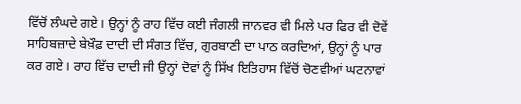ਵਿੱਚੋਂ ਲੰਘਦੇ ਗਏ। ਉਨ੍ਹਾਂ ਨੂੰ ਰਾਹ ਵਿੱਚ ਕਈ ਜੰਗਲੀ ਜਾਨਵਰ ਵੀ ਮਿਲੇ ਪਰ ਫਿਰ ਵੀ ਦੋਵੇਂ ਸਾਹਿਬਜ਼ਾਦੇ ਬੇਖ਼ੌਫ਼ ਦਾਦੀ ਦੀ ਸੰਗਤ ਵਿੱਚ, ਗੁਰਬਾਣੀ ਦਾ ਪਾਠ ਕਰਦਿਆਂ, ਉਨ੍ਹਾਂ ਨੂੰ ਪਾਰ ਕਰ ਗਏ। ਰਾਹ ਵਿੱਚ ਦਾਦੀ ਜੀ ਉਨ੍ਹਾਂ ਦੋਵਾਂ ਨੂੰ ਸਿੱਖ ਇਤਿਹਾਸ ਵਿੱਚੋਂ ਚੋਣਵੀਆਂ ਘਟਨਾਵਾਂ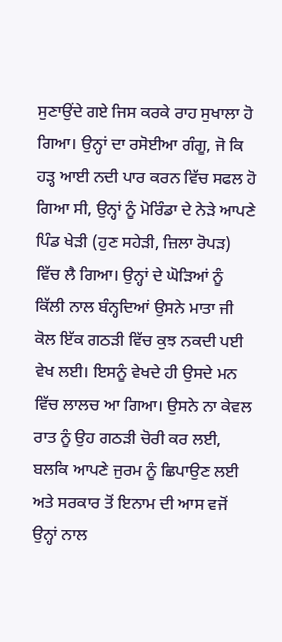ਸੁਣਾਉਂਦੇ ਗਏ ਜਿਸ ਕਰਕੇ ਰਾਹ ਸੁਖਾਲਾ ਹੋ ਗਿਆ। ਉਨ੍ਹਾਂ ਦਾ ਰਸੋਈਆ ਗੰਗੂ, ਜੋ ਕਿ ਹੜ੍ਹ ਆਈ ਨਦੀ ਪਾਰ ਕਰਨ ਵਿੱਚ ਸਫਲ ਹੋ ਗਿਆ ਸੀ, ਉਨ੍ਹਾਂ ਨੂੰ ਮੋਰਿੰਡਾ ਦੇ ਨੇੜੇ ਆਪਣੇ ਪਿੰਡ ਖੇੜੀ (ਹੁਣ ਸਹੇੜੀ, ਜ਼ਿਲਾ ਰੋਪੜ) ਵਿੱਚ ਲੈ ਗਿਆ। ਉਨ੍ਹਾਂ ਦੇ ਘੋੜਿਆਂ ਨੂੰ ਕਿੱਲੀ ਨਾਲ ਬੰਨ੍ਹਦਿਆਂ ਉਸਨੇ ਮਾਤਾ ਜੀ ਕੋਲ ਇੱਕ ਗਠੜੀ ਵਿੱਚ ਕੁਝ ਨਕਦੀ ਪਈ ਵੇਖ ਲਈ। ਇਸਨੂੰ ਵੇਖਦੇ ਹੀ ਉਸਦੇ ਮਨ ਵਿੱਚ ਲਾਲਚ ਆ ਗਿਆ। ਉਸਨੇ ਨਾ ਕੇਵਲ ਰਾਤ ਨੂੰ ਉਹ ਗਠੜੀ ਚੋਰੀ ਕਰ ਲਈ, ਬਲਕਿ ਆਪਣੇ ਜੁਰਮ ਨੂੰ ਛਿਪਾਉਣ ਲਈ ਅਤੇ ਸਰਕਾਰ ਤੋਂ ਇਨਾਮ ਦੀ ਆਸ ਵਜੋਂ ਉਨ੍ਹਾਂ ਨਾਲ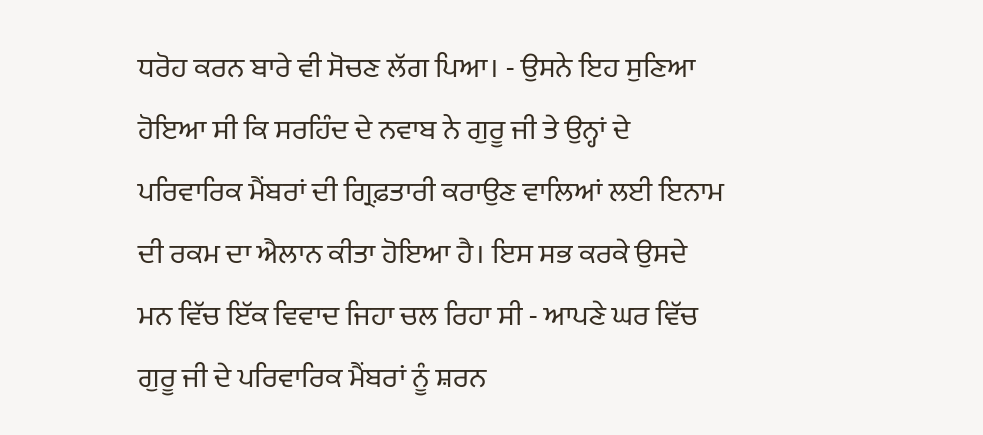ਧਰੋਹ ਕਰਨ ਬਾਰੇ ਵੀ ਸੋਚਣ ਲੱਗ ਪਿਆ। - ਉਸਨੇ ਇਹ ਸੁਣਿਆ ਹੋਇਆ ਸੀ ਕਿ ਸਰਹਿੰਦ ਦੇ ਨਵਾਬ ਨੇ ਗੁਰੂ ਜੀ ਤੇ ਉਨ੍ਹਾਂ ਦੇ ਪਰਿਵਾਰਿਕ ਮੈਂਬਰਾਂ ਦੀ ਗ੍ਰਿਫ਼ਤਾਰੀ ਕਰਾਉਣ ਵਾਲਿਆਂ ਲਈ ਇਨਾਮ ਦੀ ਰਕਮ ਦਾ ਐਲਾਨ ਕੀਤਾ ਹੋਇਆ ਹੈ। ਇਸ ਸਭ ਕਰਕੇ ਉਸਦੇ ਮਨ ਵਿੱਚ ਇੱਕ ਵਿਵਾਦ ਜਿਹਾ ਚਲ ਰਿਹਾ ਸੀ - ਆਪਣੇ ਘਰ ਵਿੱਚ ਗੁਰੂ ਜੀ ਦੇ ਪਰਿਵਾਰਿਕ ਮੈਂਬਰਾਂ ਨੂੰ ਸ਼ਰਨ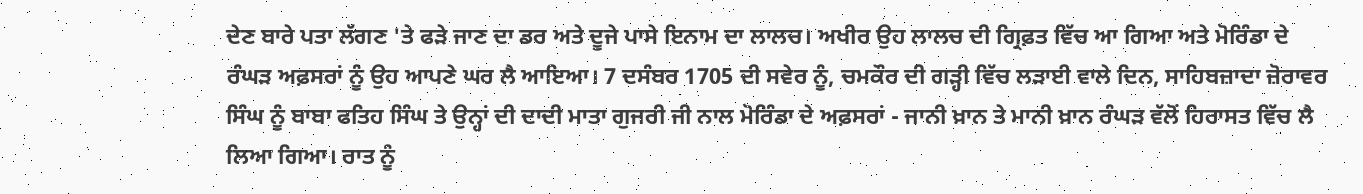ਦੇਣ ਬਾਰੇ ਪਤਾ ਲੱਗਣ 'ਤੇ ਫੜੇ ਜਾਣ ਦਾ ਡਰ ਅਤੇ ਦੂਜੇ ਪਾਸੇ ਇਨਾਮ ਦਾ ਲਾਲਚ। ਅਖੀਰ ਉਹ ਲਾਲਚ ਦੀ ਗ੍ਰਿਫ਼ਤ ਵਿੱਚ ਆ ਗਿਆ ਅਤੇ ਮੋਰਿੰਡਾ ਦੇ ਰੰਘੜ ਅਫ਼ਸਰਾਂ ਨੂੰ ਉਹ ਆਪਣੇ ਘਰ ਲੈ ਆਇਆ। 7 ਦਸੰਬਰ 1705 ਦੀ ਸਵੇਰ ਨੂੰ, ਚਮਕੌਰ ਦੀ ਗੜ੍ਹੀ ਵਿੱਚ ਲੜਾਈ ਵਾਲੇ ਦਿਨ, ਸਾਹਿਬਜ਼ਾਦਾ ਜ਼ੋਰਾਵਰ ਸਿੰਘ ਨੂੰ ਬਾਬਾ ਫਤਿਹ ਸਿੰਘ ਤੇ ਉਨ੍ਹਾਂ ਦੀ ਦਾਦੀ ਮਾਤਾ ਗੁਜਰੀ ਜੀ ਨਾਲ ਮੋਰਿੰਡਾ ਦੇ ਅਫ਼ਸਰਾਂ - ਜਾਨੀ ਖ਼ਾਨ ਤੇ ਮਾਨੀ ਖ਼ਾਨ ਰੰਘੜ ਵੱਲੋਂ ਹਿਰਾਸਤ ਵਿੱਚ ਲੈ ਲਿਆ ਗਿਆ। ਰਾਤ ਨੂੰ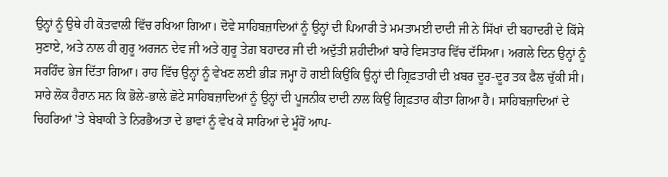ਉਨ੍ਹਾਂ ਨੂੰ ਉਥੇ ਹੀ ਕੋਤਵਾਲੀ ਵਿੱਚ ਰਖਿਆ ਗਿਆ। ਦੋਵੇ ਸਾਹਿਬਜ਼ਾਦਿਆਂ ਨੂੰ ਉਨ੍ਹਾਂ ਦੀ ਪਿਆਰੀ ਤੇ ਮਮਤਾਮਈ ਦਾਦੀ ਜੀ ਨੇ ਸਿੱਖਾਂ ਦੀ ਬਹਾਦਰੀ ਦੇ ਕਿੱਸੇ ਸੁਣਾਏ, ਅਤੇ ਨਾਲ ਹੀ ਗੁਰੂ ਅਰਜਨ ਦੇਵ ਜੀ ਅਤੇ ਗੁਰੂ ਤੇਗ਼ ਬਹਾਦਰ ਜੀ ਦੀ ਅਦੁੱਤੀ ਸ਼ਹੀਦੀਆਂ ਬਾਰੇ ਵਿਸਤਾਰ ਵਿੱਚ ਦੱਸਿਆ। ਅਗਲੇ ਦਿਨ ਉਨ੍ਹਾਂ ਨੂੰ ਸਰਹਿੰਦ ਭੇਜ ਦਿੱਤਾ ਗਿਆ। ਰਾਹ ਵਿੱਚ ਉਨ੍ਹਾਂ ਨੂੰ ਵੇਖਣ ਲਈ ਭੀੜ ਜਮ੍ਹਾ ਹੋ ਗਈ ਕਿਉਂਕਿ ਉਨ੍ਹਾਂ ਦੀ ਗ੍ਰਿਫ਼ਤਾਰੀ ਦੀ ਖ਼ਬਰ ਦੂਰ-ਦੂਰ ਤਕ ਫੈਲ ਚੁੱਕੀ ਸੀ। ਸਾਰੇ ਲੋਕ ਹੈਰਾਨ ਸਨ ਕਿ ਭੋਲੇ-ਭਾਲੇ ਛੋਟੇ ਸਾਹਿਬਜ਼ਾਦਿਆਂ ਨੂੰ ਉਨ੍ਹਾਂ ਦੀ ਪੂਜਨੀਕ ਦਾਦੀ ਨਾਲ ਕਿਉਂ ਗ੍ਰਿਫ਼ਤਾਰ ਕੀਤਾ ਗਿਆ ਹੈ। ਸਾਹਿਬਜ਼ਾਦਿਆਂ ਦੇ ਚਿਹਰਿਆਂ 'ਤੇ ਬੇਬਾਕੀ ਤੇ ਨਿਰਭੈਅਤਾ ਦੇ ਭਾਵਾਂ ਨੂੰ ਵੇਖ ਕੇ ਸਾਰਿਆਂ ਦੇ ਮੂੰਹੋਂ ਆਪ-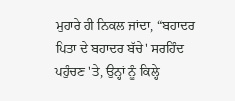ਮੁਹਾਰੇ ਹੀ ਨਿਕਲ ਜਾਂਦਾ, “ਬਹਾਦਰ ਪਿਤਾ ਦੇ ਬਹਾਦਰ ਬੱਚੇ' ਸਰਹਿੰਦ ਪਹੁੰਚਣ 'ਤੇ, ਉਨ੍ਹਾਂ ਨੂੰ ਕਿਲ੍ਹੇ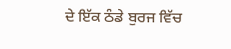ਦੇ ਇੱਕ ਠੰਡੇ ਬੁਰਜ ਵਿੱਚ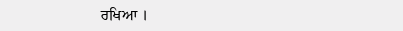ਰਖਿਆ ।